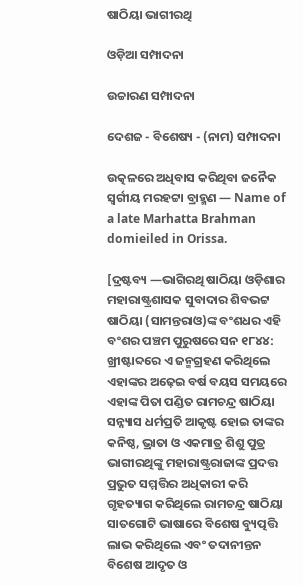ଷାଠିୟା ଭାଗୀରଥି

ଓଡ଼ିଆ ସମ୍ପାଦନା

ଉଚ୍ଚାରଣ ସମ୍ପାଦନା

ଦେଶଜ - ବିଶେଷ୍ୟ - (ନାମ) ସମ୍ପାଦନା

ଉତ୍କଳରେ ଅଧିବାସ କରିଥିବା ଜନୈକ ସ୍ୱର୍ଗୀୟ ମରହଟ୍ଟା ବ୍ରାହ୍ମଣ — Name of a late Marhatta Brahman domieiled in Orissa.

[ଦ୍ରଷ୍ଟବ୍ୟ —ଭାଗିରଥି ଷାଠିୟା ଓଡ଼ିଶାର ମହାରାଷ୍ଟ୍ରଶାସକ ସୁବାଦାର ଶିବଭଟ୍ଟ ଷାଠିୟା (ସାମନ୍ତରାଓ)ଙ୍କ ବଂଶଧର ଏହି ବଂଶର ପଞ୍ଚମ ପୁରୁଷରେ ସନ ୧୮୪୪: ଖ୍ରୀଷ୍ଟାବ୍ଦରେ ଏ ଜନ୍ମଗ୍ରହଣ କରିଥିଲେ ଏହାଙ୍କର ଅଢ଼େଇ ବର୍ଷ ବୟସ ସମୟରେ ଏହାଙ୍କ ପିତା ପଣ୍ଡିତ ରାମଚନ୍ଦ୍ର ଷାଠିୟା ସନ୍ନ୍ୟାସ ଧର୍ମପ୍ରତି ଆକୃଷ୍ଟ ହୋଇ ତାଙ୍କର କନିଷ୍ଠ, ଭ୍ରାତା ଓ ଏକମାତ୍ର ଶିଶୁ ପୁତ୍ର ଭାଗୀରଥିଙ୍କୁ ମହାରାଷ୍ଟ୍ରରାଜାଙ୍କ ପ୍ରଦତ୍ତ ପ୍ରଭୁତ ସମ୍ମତ୍ତିର ଅଧିକାରୀ କରି ଗୃହତ୍ୟାଗ କରିଥିଲେ ରାମଚନ୍ଦ୍ର ଷାଠିୟା ସାତଗୋଟି ଭାଷାରେ ବିଶେଷ ବ୍ୟୁତ୍ପତ୍ତି ଲାଭ କରିଥିଲେ ଏବଂ ତଦାନୀନ୍ତନ ବିଶେଷ ଆଦୃତ ଓ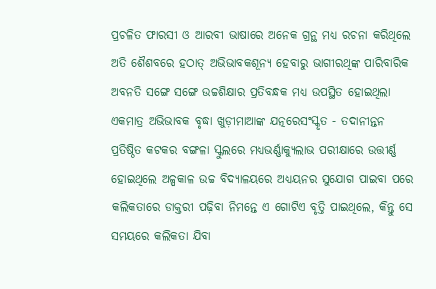ପ୍ରଚଳିତ ଫାରସୀ ଓ ଆରବୀ ଭାଷାରେ ଅନେକ ଗ୍ରନ୍ଥ ମଧ୍ୟ ରଚନା କରିଥିଲେ ଅତି ଶୈଶବରେ ହଠାତ୍ ଅଭିଭାବକଶୂନ୍ୟ ହେବାରୁ ଭାଗୀରଥିଙ୍କ ପାରିବାରିକ ଅବନତି ସଙ୍ଗେ ସଙ୍ଗେ ଉଚ୍ଚଶିକ୍ଷାର ପ୍ରତିବନ୍ଧକ ମଧ୍ୟ ଉପସ୍ଥିତ ହୋଇଥିଲା ଏକମାତ୍ର ଅଭିଭାବକ ବୃଦ୍ଧା ଖୁଡ଼ୀମାଆଙ୍କ ଯତ୍ନରେସଂସ୍କୃତ - ତଦାନୀନ୍ତନ ପ୍ରତିଷ୍ଠିତ କଟକର ବଙ୍ଗଳା ସ୍କୁଲରେ ମଧ୍ୟଭର୍ଣ୍ଣାକ୍ୟୁଲାଭ ପରୀକ୍ଷାରେ ଉତ୍ତୀର୍ଣ୍ଣ ହୋଇଥିଲେ ଅଳ୍ପକାଳ ଉଚ୍ଚ ବିଦ୍ୟାଳୟରେ ଅଧ୍ୟୟନର ସୁଯୋଗ ପାଇବା ପରେ କଲିକତାରେ ଡାକ୍ତରୀ ପଢ଼ିବା ନିମନ୍ତେ ଏ ଗୋଟିଏ ବୃତ୍ତି ପାଇଥିଲେ, କିନ୍ତୁ ସେ ସମୟରେ କଲିକତା ଯିବା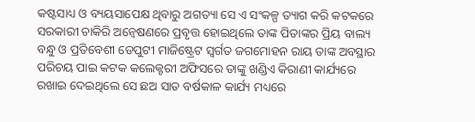କଷ୍ଟସାଧ୍ୟ ଓ ବ୍ୟୟସାପେକ୍ଷ ଥିବାରୁ ଅଗତ୍ୟା ସେ ଏ ସଂକଳ୍ପ ତ୍ୟାଗ କରି କଟକରେ ସରକାରୀ ଚାକିରି ଅନ୍ୱେଷଣରେ ପ୍ରବୃତ୍ତ ହୋଇଥିଲେ ତାଙ୍କ ପିତାଙ୍କର ପ୍ରିୟ ବାଲ୍ୟ ବନ୍ଧୁ ଓ ପ୍ରତିବେଶୀ ଡେପୁଟୀ ମାଜିଷ୍ଟ୍ରେଟ ସ୍ୱର୍ଗତ ଜଗମୋହନ ରାୟ ତାଙ୍କ ଅବସ୍ଥାର ପରିଚୟ ପାଇ କଟକ କଲେକ୍ଟରୀ ଅଫିସରେ ତାଙ୍କୁ ଖଣ୍ଡିଏ କିରାଣୀ କାର୍ଯ୍ୟରେ ରଖାଇ ଦେଇଥିଲେ ସେ ଛଅ ସାତ ବର୍ଷକାଳ କାର୍ଯ୍ୟ ମଧ୍ୟରେ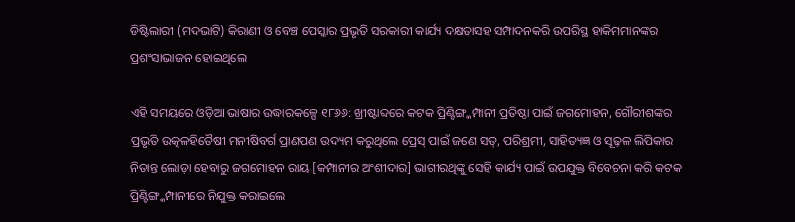ଡିଷ୍ଟିଲାରୀ (ମଦଭାଟି) କିରାଣୀ ଓ ବେଞ୍ଚ ପେସ୍କାର ପ୍ରଭୃତି ସରକାରୀ କାର୍ଯ୍ୟ ଦକ୍ଷତାସହ ସମ୍ପାଦନକରି ଉପରିସ୍ଥ ହାକିମମାନଙ୍କର ପ୍ରଶଂସାଭାଜନ ହୋଇଥିଲେ

ଏହି ସମୟରେ ଓଡ଼ିଆ ଭାଷାର ଉଦ୍ଧାରକଳ୍ପେ ୧୮୬୬: ଖ୍ରୀଷ୍ଟାବ୍ଦରେ କଟକ ପ୍ରିଣ୍ଟିଙ୍ଗ୍କମ୍ପାନୀ ପ୍ରତିଷ୍ଠା ପାଇଁ ଜଗମୋହନ, ଗୌରୀଶଙ୍କର ପ୍ରଭୃତି ଉତ୍କଳହିତୈଷୀ ମନୀଷିବର୍ଗ ପ୍ରାଣପଣ ଉଦ୍ୟମ କରୁଥିଲେ ପ୍ରେସ୍ ପାଇଁ ଜଣେ ସତ୍, ପରିଶ୍ରମୀ, ସାହିତ୍ୟଜ୍ଞ ଓ ସୂଢ଼ଳ ଲିପିକାର ନିତାନ୍ତ ଲୋଡ଼ା ହେବାରୁ ଜଗମୋହନ ରାୟ [କମ୍ପାନୀର ଅଂଶୀଦାର] ଭାଗୀରଥିଙ୍କୁ ସେହି କାର୍ଯ୍ୟ ପାଇଁ ଉପଯୁକ୍ତ ବିବେଚନା କରି କଟକ ପ୍ରିଣ୍ଟିଙ୍ଗ୍କମ୍ପାନୀରେ ନିଯୁକ୍ତ କରାଇଲେ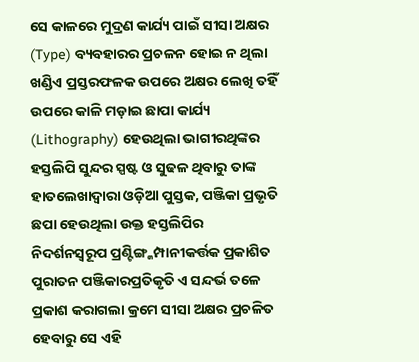ସେ କାଳରେ ମୁଦ୍ରଣ କାର୍ଯ୍ୟ ପାଇଁ ସୀସା ଅକ୍ଷର (Type) ବ୍ୟବହାରର ପ୍ରଚଳନ ହୋଇ ନ ଥିଲା ଖଣ୍ଡିଏ ପ୍ରସ୍ତରଫଳକ ଉପରେ ଅକ୍ଷର ଲେଖି ତହିଁ ଉପରେ କାଳି ମଡ଼ାଇ ଛାପା କାର୍ଯ୍ୟ (Lithography) ହେଉଥିଲା ଭାଗୀରଥିଙ୍କର ହସ୍ତଲିପି ସୁନ୍ଦର ସ୍ପଷ୍ଟ ଓ ସୁଢଳ ଥିବାରୁ ତାଙ୍କ ହାତଲେଖାଦ୍ୱାରା ଓଡ଼ିଆ ପୁସ୍ତକ, ପଞ୍ଜିକା ପ୍ରଭୃତି ଛପା ହେଉଥିଲା ଉକ୍ତ ହସ୍ତଲିପିର ନିଦର୍ଶନସ୍ୱରୂପ ପ୍ରଣ୍ଟିଙ୍ଗ୍କମ୍ପାନୀକର୍ତ୍ତକ ପ୍ରକାଶିତ ପୁରାତନ ପଞ୍ଜିକାରପ୍ରତିକୃତି ଏ ସନ୍ଦର୍ଭ ତଳେ ପ୍ରକାଶ କରାଗଲା କ୍ରମେ ସୀସା ଅକ୍ଷର ପ୍ରଚଳିତ ହେବାରୁ ସେ ଏହି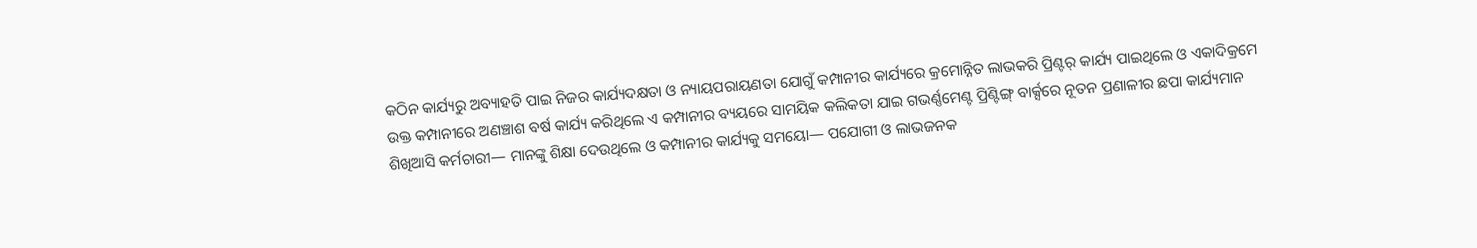କଠିନ କାର୍ଯ୍ୟରୁ ଅବ୍ୟାହତି ପାଇ ନିଜର କାର୍ଯ୍ୟଦକ୍ଷତା ଓ ନ୍ୟାୟପରାୟଣତା ଯୋଗୁଁ କମ୍ପାନୀର କାର୍ଯ୍ୟରେ କ୍ରମୋନ୍ନିତ ଲାଭକରି ପ୍ରିଣ୍ଟର୍ କାର୍ଯ୍ୟ ପାଇଥିଲେ ଓ ଏକାଦିକ୍ରମେ ଉକ୍ତ କମ୍ପାନୀରେ ଅଣଞ୍ଚାଶ ବର୍ଷ କାର୍ଯ୍ୟ କରିଥିଲେ ଏ କମ୍ପାନୀର ବ୍ୟୟରେ ସାମୟିକ କଲିକତା ଯାଇ ଗଭର୍ଣ୍ଣମେଣ୍ଟ ପ୍ରିଣ୍ଟିଙ୍ଗ୍ ବାର୍କ୍ସରେ ନୂତନ ପ୍ରଣାଳୀର ଛପା କାର୍ଯ୍ୟମାନ ଶିଖିଆସି କର୍ମଚାରୀ— ମାନଙ୍କୁ ଶିକ୍ଷା ଦେଉଥିଲେ ଓ କମ୍ପାନୀର କାର୍ଯ୍ୟକୁ ସମୟୋ— ପଯୋଗୀ ଓ ଲାଭଜନକ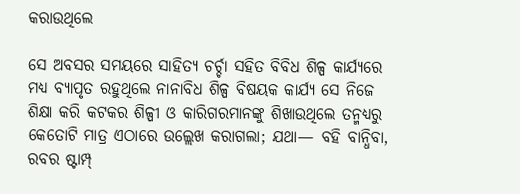କରାଉଥିଲେ

ସେ ଅବସର ସମୟରେ ସାହିତ୍ୟ ଚର୍ଚ୍ଚା ସହିତ ବିବିଧ ଶିଳ୍ପ କାର୍ଯ୍ୟରେ ମଧ୍ୟ ବ୍ୟାପୃତ ରହୁଥିଲେ ନାନାବିଧ ଶିଳ୍ପ ବିଷୟକ କାର୍ଯ୍ୟ ସେ ନିଜେ ଶିକ୍ଷା କରି କଟକର ଶିଳ୍ପୀ ଓ କାରିଗରମାନଙ୍କୁ ଶିଖାଉଥିଲେ ତନ୍ମଧ୍ୟରୁ କେତୋଟି ମାତ୍ର ଏଠାରେ ଉଲ୍ଲେଖ କରାଗଲା; ଯଥା— ବହି ବାନ୍ଧିବା, ରବର ଷ୍ଟାମ୍ପ୍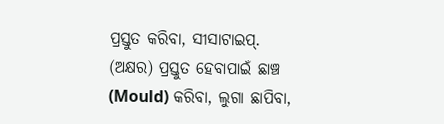ପ୍ରସ୍ତୁତ କରିବା, ସୀସାଟାଇପ୍. (ଅକ୍ଷର) ପ୍ରସ୍ତୁତ ହେବାପାଇଁ ଛାଞ୍ଚ (Mould) କରିବା, ଲୁଗା ଛାପିବା,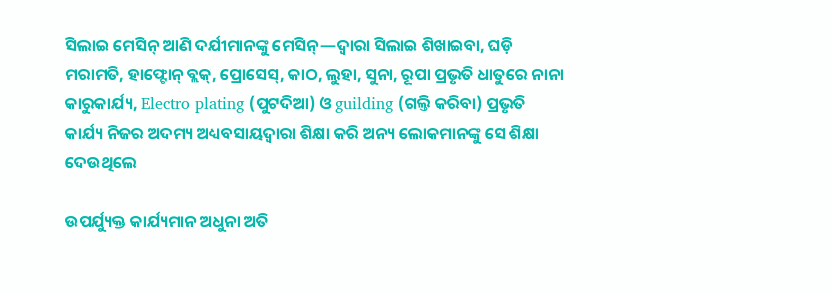ସିଲାଇ ମେସିନ୍ ଆଣି ଦର୍ଯୀମାନଙ୍କୁ ମେସିନ୍—ଦ୍ୱାରା ସିଲାଇ ଶିଖାଇବା, ଘଡ଼ି ମରାମତି, ହାଫ୍ଟୋନ୍ ବ୍ଲକ୍, ପ୍ରୋସେସ୍, କାଠ, ଲୁହା, ସୁନା, ରୂପା ପ୍ରଭୃତି ଧାତୁରେ ନାନା କାରୁକାର୍ଯ୍ୟ, Electro plating (ପୁଟଦିଆ) ଓ guilding (ଗଲ୍ତି କରିବା) ପ୍ରଭୃତି କାର୍ଯ୍ୟ ନିଜର ଅଦମ୍ୟ ଅଧ୍ୟବସାୟଦ୍ୱାରା ଶିକ୍ଷା କରି ଅନ୍ୟ ଲୋକମାନଙ୍କୁ ସେ ଶିକ୍ଷା ଦେଉଥିଲେ

ଉପର୍ଯ୍ୟୁକ୍ତ କାର୍ଯ୍ୟମାନ ଅଧୁନା ଅତି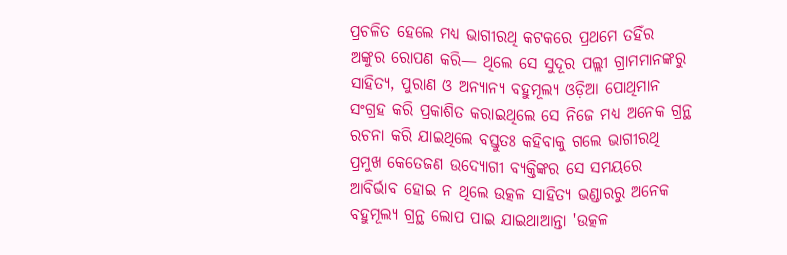ପ୍ରଚଳିତ ହେଲେ ମଧ୍ୟ ଭାଗୀରଥି କଟକରେ ପ୍ରଥମେ ତହିଁର ଅଙ୍କୁର ରୋପଣ କରି— ଥିଲେ ସେ ସୁଦୂର ପଲ୍ଲୀ ଗ୍ରାମମାନଙ୍କରୁ ସାହିତ୍ୟ, ପୁରାଣ ଓ ଅନ୍ୟାନ୍ୟ ବହୁମୂଲ୍ୟ ଓଡ଼ିଆ ପୋଥିମାନ ସଂଗ୍ରହ କରି ପ୍ରକାଶିତ କରାଇଥିଲେ ସେ ନିଜେ ମଧ୍ୟ ଅନେକ ଗ୍ରନ୍ଥ ରଚନା କରି ଯାଇଥିଲେ ବସ୍ତୁତଃ କହିବାକୁ ଗଲେ ଭାଗୀରଥି ପ୍ରମୁଖ କେତେଜଣ ଉଦ୍ଯୋଗୀ ବ୍ୟକ୍ତିଙ୍କର ସେ ସମୟରେ ଆବିର୍ଭାବ ହୋଇ ନ ଥିଲେ ଉତ୍କଳ ସାହିତ୍ୟ ଭଣ୍ଡାରରୁ ଅନେକ ବହୁମୂଲ୍ୟ ଗ୍ରନ୍ଥ ଲୋପ ପାଇ ଯାଇଥାଆନ୍ତା 'ଉତ୍କଳ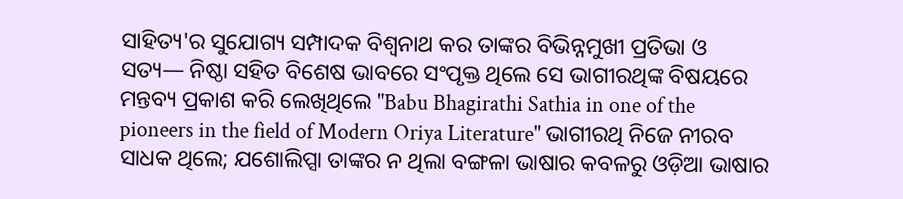ସାହିତ୍ୟ'ର ସୁଯୋଗ୍ୟ ସମ୍ପାଦକ ବିଶ୍ୱନାଥ କର ତାଙ୍କର ବିଭିନ୍ନମୁଖୀ ପ୍ରତିଭା ଓ ସତ୍ୟ— ନିଷ୍ଠା ସହିତ ବିଶେଷ ଭାବରେ ସଂପୃକ୍ତ ଥିଲେ ସେ ଭାଗୀରଥିଙ୍କ ବିଷୟରେ ମନ୍ତବ୍ୟ ପ୍ରକାଶ କରି ଲେଖିଥିଲେ "Babu Bhagirathi Sathia in one of the pioneers in the field of Modern Oriya Literature" ଭାଗୀରଥି ନିଜେ ନୀରବ ସାଧକ ଥିଲେ; ଯଶୋଲିପ୍ସା ତାଙ୍କର ନ ଥିଲା ବଙ୍ଗଳା ଭାଷାର କବଳରୁ ଓଡ଼ିଆ ଭାଷାର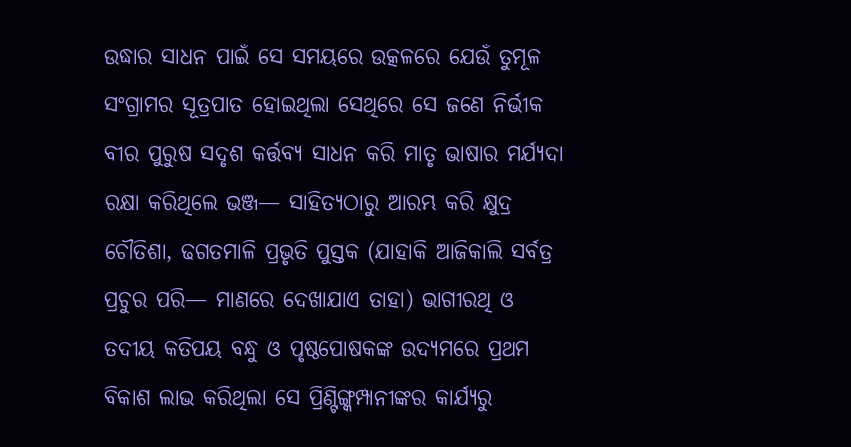ଉଦ୍ଧାର ସାଧନ ପାଇଁ ସେ ସମୟରେ ଉତ୍କଳରେ ଯେଉଁ ତୁମୂଳ ସଂଗ୍ରାମର ସୂତ୍ରପାତ ହୋଇଥିଲା ସେଥିରେ ସେ ଜଣେ ନିର୍ଭୀକ ବୀର ପୁରୁଷ ସଦୃଶ କର୍ତ୍ତବ୍ୟ ସାଧନ କରି ମାତୃ ଭାଷାର ମର୍ଯ୍ୟଦା ରକ୍ଷା କରିଥିଲେ ଭଞ୍ଜ— ସାହିତ୍ୟଠାରୁ ଆରମ୍ଭ କରି କ୍ଷୁଦ୍ର ଚୌତିଶା, ଢଗତମାଳି ପ୍ରଭୃତି ପୁସ୍ତକ (ଯାହାକି ଆଜିକାଲି ସର୍ବତ୍ର ପ୍ରଚୁର ପରି— ମାଣରେ ଦେଖାଯାଏ ତାହା) ଭାଗୀରଥି ଓ ତଦୀୟ କତିପୟ ବନ୍ଧୁ ଓ ପୃଷ୍ଠପୋଷକଙ୍କ ଉଦ୍ୟମରେ ପ୍ରଥମ ବିକାଶ ଲାଭ କରିଥିଲା ସେ ପ୍ରିଣ୍ଟିଙ୍ଗ୍କମ୍ପାନୀଙ୍କର କାର୍ଯ୍ୟରୁ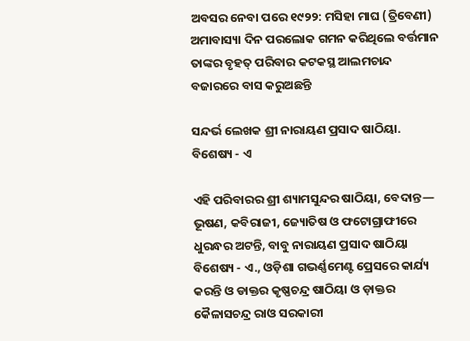ଅବସର ନେବା ପରେ ୧୯୨୨: ମସିହା ମାଘ (ତ୍ରିବେଣୀ) ଅମାବାସ୍ୟା ଦିନ ପରଲୋକ ଗମନ କରିଥିଲେ ବର୍ତ୍ତମାନ ତାଙ୍କର ବୃହତ୍ ପରିବାର କଟକସ୍ଥ ଆଲମଚାନ୍ଦ ବଜାରରେ ବାସ କରୁଅଛନ୍ତି

ସନ୍ଦର୍ଭ ଲେଖକ ଶ୍ରୀ ନାରାୟଣ ପ୍ରସାଦ ଷାଠିୟା. ବିଶେଷ୍ୟ - ଏ

ଏହି ପରିବାରର ଶ୍ରୀ ଶ୍ୟାମସୁନ୍ଦର ଷାଠିୟା, ବେଦାନ୍ତ— ଭୂଷଣ, କବିରାଜୀ, ଜ୍ୟୋତିଷ ଓ ଫଟୋଗ୍ରାଫୀରେ ଧୁରନ୍ଧର ଅଟନ୍ତି, ବାବୁ ନାରାୟଣ ପ୍ରସାଦ ଷାଠିୟା ବିଶେଷ୍ୟ - ଏ., ଓଡ଼ିଶା ଗଭର୍ଣ୍ଣମେଣ୍ଟ ପ୍ରେସରେ କାର୍ଯ୍ୟ କରନ୍ତି ଓ ଡାକ୍ତର କୃଷ୍ଣଚନ୍ଦ୍ର ଷାଠିୟା ଓ ଡ଼ାକ୍ତର କୈଳାସଚନ୍ଦ୍ର ରାଓ ସରକାରୀ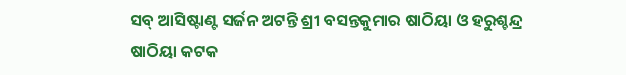ସବ୍ ଆସିଷ୍ଟାଣ୍ଟ ସର୍ଜନ ଅଟନ୍ତି ଶ୍ରୀ ବସନ୍ତକୁମାର ଷାଠିୟା ଓ ହରୁଶ୍ଚନ୍ଦ୍ର ଷାଠିୟା କଟକ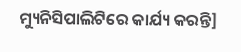ମ୍ୟୁନିସିପାଲିଟିରେ କାର୍ଯ୍ୟ କରନ୍ତି]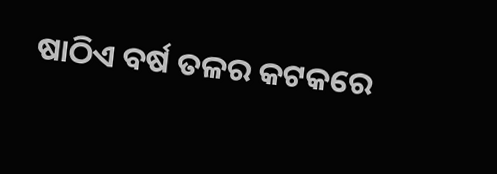ଷାଠିଏ ବର୍ଷ ତଳର କଟକରେ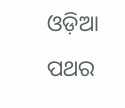ଓଡ଼ିଆ ପଥର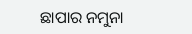ଛାପାର ନମୁନା